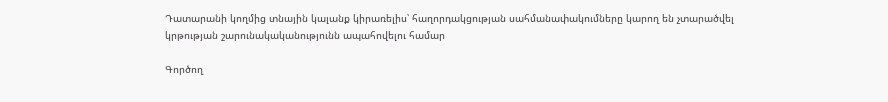Դատարանի կողմից տնային կալանք կիրառելիս՝ հաղորդակցության սահմանափակումները կարող են չտարածվել կրթության շարունակականությունն ապահովելու համար

Գործող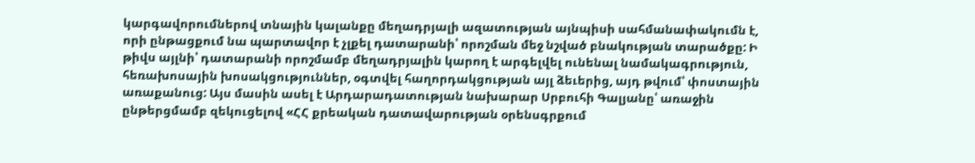կարգավորումներով տնային կալանքը մեղադրյալի ազատության այնպիսի սահմանափակումն է, որի ընթացքում նա պարտավոր է չլքել դատարանի՝ որոշման մեջ նշված բնակության տարածքը: Ի թիվս այլնի՝ դատարանի որոշմամբ մեղադրյալին կարող է արգելվել ունենալ նամակագրություն, հեռախոսային խոսակցություններ, օգտվել հաղորդակցության այլ ձեւերից, այդ թվում՝ փոստային առաքանուց: Այս մասին ասել է Արդարադատության նախարար Սրբուհի Գալյանը՝ առաջին ընթերցմամբ զեկուցելով «ՀՀ քրեական դատավարության օրենսգրքում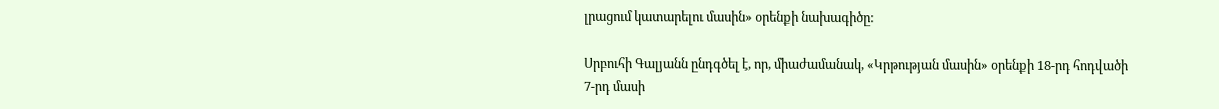լրացում կատարելու մասին» օրենքի նախագիծը:

Սրբուհի Գալյանն ընդգծել է, որ, միաժամանակ, «Կրթության մասին» օրենքի 18-րդ հոդվածի 7-րդ մասի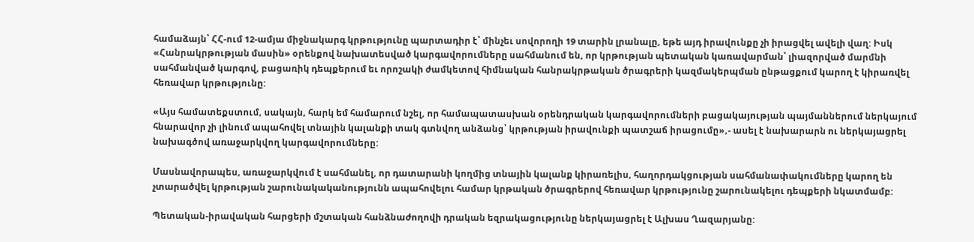համաձայն՝ ՀՀ-ում 12-ամյա միջնակարգ կրթությունը պարտադիր է՝ մինչեւ սովորողի 19 տարին լրանալը, եթե այդ իրավունքը չի իրացվել ավելի վաղ: Իսկ «Հանրակրթության մասին» օրենքով նախատեսված կարգավորումները սահմանում են, որ կրթության պետական կառավարման՝ լիազորված մարմնի սահմանված կարգով, բացառիկ դեպքերում եւ որոշակի ժամկետով հիմնական հանրակրթական ծրագրերի կազմակերպման ընթացքում կարող է կիրառվել հեռավար կրթությունը:

«Այս համատեքստում, սակայն, հարկ եմ համարում նշել, որ համապատասխան օրենդրական կարգավորումների բացակայության պայմաններում ներկայում հնարավոր չի լինում ապահովել տնային կալանքի տակ գտնվող անձանց՝ կրթության իրավունքի պատշաճ իրացումը»,- ասել է նախարարն ու ներկայացրել նախագծով առաջարկվող կարգավորումները:

Մասնավորապես, առաջարկվում է սահմանել, որ դատարանի կողմից տնային կալանք կիրառելիս, հաղորդակցության սահմանափակումները կարող են չտարածվել կրթության շարունակականությունն ապահովելու համար կրթական ծրագրերով հեռավար կրթությունը շարունակելու դեպքերի նկատմամբ:

Պետական-իրավական հարցերի մշտական հանձնաժողովի դրական եզրակացությունը ներկայացրել է Ալխաս Ղազարյանը: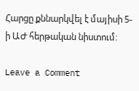Հարցը քննարկվել է մայիսի 5-ի ԱԺ հերթական նիստում:

Leave a Comment